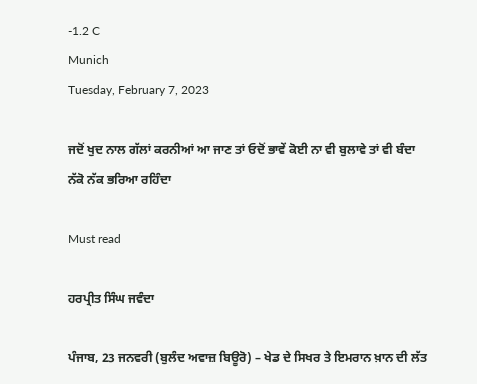-1.2 C
Munich
Tuesday, February 7, 2023

ਜਦੋਂ ਖੁਦ ਨਾਲ ਗੱਲਾਂ ਕਰਨੀਆਂ ਆ ਜਾਣ ਤਾਂ ਓਦੋਂ ਭਾਵੇਂ ਕੋਈ ਨਾ ਵੀ ਬੁਲਾਵੇ ਤਾਂ ਵੀ ਬੰਦਾ ਨੱਕੋ ਨੱਕ ਭਰਿਆ ਰਹਿੰਦਾ

Must read

ਹਰਪ੍ਰੀਤ ਸਿੰਘ ਜਵੰਦਾ

ਪੰਜਾਬ, 23 ਜਨਵਰੀ (ਬੁਲੰਦ ਅਵਾਜ਼ ਬਿਊਰੋ) – ਖੇਡ ਦੇ ਸਿਖਰ ਤੇ ਇਮਰਾਨ ਖ਼ਾਨ ਦੀ ਲੱਤ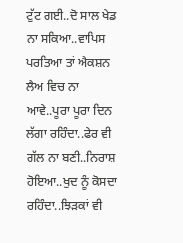ਟੁੱਟ ਗਈ..ਦੋ ਸਾਲ ਖੇਡ ਨਾ ਸਕਿਆ..ਵਾਪਿਸ ਪਰਤਿਆ ਤਾਂ ਐਕਸ਼ਨ ਲੈਅ ਵਿਚ ਨਾ ਆਵੇ..ਪੂਰਾ ਪੂਰਾ ਦਿਨ ਲੱਗਾ ਰਹਿੰਦਾ..ਫੇਰ ਵੀ ਗੱਲ ਨਾ ਬਣੀ..ਨਿਰਾਸ਼ ਹੋਇਆ..ਖੁਦ ਨੂੰ ਕੋਸਦਾ ਰਹਿੰਦਾ..ਝਿੜਕਾਂ ਵੀ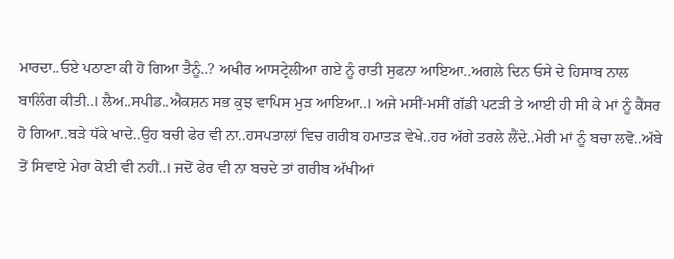ਮਾਰਦਾ..ਓਏ ਪਠਾਣਾ ਕੀ ਹੋ ਗਿਆ ਤੈਨੂੰ..? ਅਖੀਰ ਆਸਟ੍ਰੇਲੀਆ ਗਏ ਨੂੰ ਰਾਤੀ ਸੁਫਨਾ ਆਇਆ..ਅਗਲੇ ਦਿਨ ਓਸੇ ਦੇ ਹਿਸਾਬ ਨਾਲ ਬਾਲਿੰਗ ਕੀਤੀ..। ਲੈਅ..ਸਪੀਡ..ਐਕਸ਼ਨ ਸਭ ਕੁਝ ਵਾਪਿਸ ਮੁੜ ਆਇਆ..। ਅਜੇ ਮਸੀਂ-ਮਸੀਂ ਗੱਡੀ ਪਟੜੀ ਤੇ ਆਈ ਹੀ ਸੀ ਕੇ ਮਾਂ ਨੂੰ ਕੈਂਸਰ ਹੋ ਗਿਆ..ਬੜੇ ਧੱਕੇ ਖਾਦੇ..ਉਹ ਬਚੀ ਫੇਰ ਵੀ ਨਾ..ਹਸਪਤਾਲਾਂ ਵਿਚ ਗਰੀਬ ਹਮਾਤੜ ਵੇਖੇ..ਹਰ ਅੱਗੇ ਤਰਲੇ ਲੈਂਦੇ..ਮੇਰੀ ਮਾਂ ਨੂੰ ਬਚਾ ਲਵੋ..ਅੱਬੇ ਤੋਂ ਸਿਵਾਏ ਮੇਰਾ ਕੋਈ ਵੀ ਨਹੀਂ..। ਜਦੋਂ ਫੇਰ ਵੀ ਨਾ ਬਚਦੇ ਤਾਂ ਗਰੀਬ ਅੱਖੀਆਂ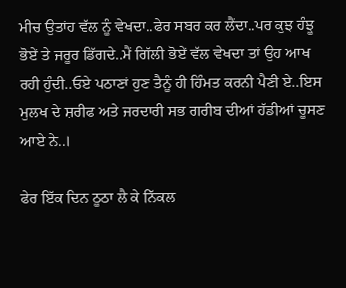ਮੀਚ ਉਤਾਂਹ ਵੱਲ ਨੂੰ ਵੇਖਦਾ..ਫੇਰ ਸਬਰ ਕਰ ਲੈਂਦਾ..ਪਰ ਕੁਝ ਹੰਝੂ ਭੋਏਂ ਤੇ ਜਰੂਰ ਡਿੱਗਦੇ..ਮੈਂ ਗਿੱਲੀ ਭੋਏਂ ਵੱਲ ਵੇਖਦਾ ਤਾਂ ਉਹ ਆਖ ਰਹੀ ਹੁੰਦੀ..ਓਏ ਪਠਾਣਾਂ ਹੁਣ ਤੈਨੂੰ ਹੀ ਹਿੰਮਤ ਕਰਨੀ ਪੈਣੀ ਏ..ਇਸ ਮੁਲਖ ਦੇ ਸ਼ਰੀਫ ਅਤੇ ਜਰਦਾਰੀ ਸਭ ਗਰੀਬ ਦੀਆਂ ਹੱਡੀਆਂ ਚੂਸਣ ਆਏ ਨੇ..।

ਫੇਰ ਇੱਕ ਦਿਨ ਠੂਠਾ ਲੈ ਕੇ ਨਿੱਕਲ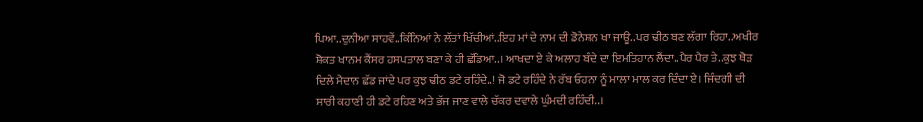ਪਿਆ..ਦੁਨੀਆ ਸਾਹਵੇਂ..ਕਿੰਨਿਆਂ ਨੇ ਲੱਤਾਂ ਖਿੱਚੀਆਂ..ਇਹ ਮਾਂ ਦੇ ਨਾਮ ਦੀ ਡੋਨੇਸ਼ਨ ਖਾ ਜਾਊ..ਪਰ ਢੀਠ ਬਣ ਲੱਗਾ ਰਿਹਾ..ਅਖੀਰ ਸ਼ੋਕਤ ਖਾਨਮ ਕੈਂਸਰ ਹਸਪਤਾਲ ਬਣਾ ਕੇ ਹੀ ਛੱਡਿਆ..। ਆਖਦਾ ਏ ਕੇ ਅਲਾਹ ਬੰਦੇ ਦਾ ਇਮਤਿਹਾਨ ਲੈਂਦਾ..ਪੈਰ ਪੈਰ ਤੇ..ਕੁਝ ਥੋੜ ਦਿਲੇ ਮੈਦਾਨ ਛੱਡ ਜਾਂਦੇ ਪਰ ਕੁਝ ਢੀਠ ਡਟੇ ਰਹਿੰਦੇ..! ਜੋ ਡਟੇ ਰਹਿੰਦੇ ਨੇ ਰੱਬ ਓਹਨਾ ਨੂੰ ਮਾਲਾ ਮਾਲ ਕਰ ਦਿੰਦਾ ਏ। ਜਿੰਦਗੀ ਦੀ ਸਾਰੀ ਕਹਾਣੀ ਹੀ ਡਟੇ ਰਹਿਣ ਅਤੇ ਭੱਜ ਜਾਣ ਵਾਲੇ ਚੱਕਰ ਦਵਾਲੇ ਘੁੰਮਦੀ ਰਹਿੰਦੀ..।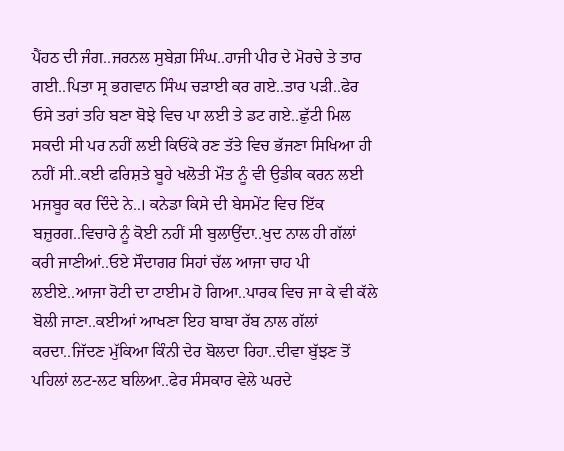ਪੈਂਹਠ ਦੀ ਜੰਗ..ਜਰਨਲ ਸੁਬੇਗ਼ ਸਿੰਘ..ਹਾਜੀ ਪੀਰ ਦੇ ਮੋਰਚੇ ਤੇ ਤਾਰ ਗਈ..ਪਿਤਾ ਸ੍ਰ ਭਗਵਾਨ ਸਿੰਘ ਚੜਾਈ ਕਰ ਗਏ..ਤਾਰ ਪੜੀ..ਫੇਰ ਓਸੇ ਤਰਾਂ ਤਹਿ ਬਣਾ ਬੋਝੇ ਵਿਚ ਪਾ ਲਈ ਤੇ ਡਟ ਗਏ..ਛੁੱਟੀ ਮਿਲ ਸਕਦੀ ਸੀ ਪਰ ਨਹੀਂ ਲਈ ਕਿਓਂਕੇ ਰਣ ਤੱਤੇ ਵਿਚ ਭੱਜਣਾ ਸਿਖਿਆ ਹੀ ਨਹੀਂ ਸੀ..ਕਈ ਫਰਿਸ਼ਤੇ ਬੂਹੇ ਖਲੋਤੀ ਮੌਤ ਨੂੰ ਵੀ ਉਡੀਕ ਕਰਨ ਲਈ ਮਜਬੂਰ ਕਰ ਦਿੰਦੇ ਨੇ..। ਕਨੇਡਾ ਕਿਸੇ ਦੀ ਬੇਸਮੇਂਟ ਵਿਚ ਇੱਕ ਬਜ਼ੁਰਗ..ਵਿਚਾਰੇ ਨੂੰ ਕੋਈ ਨਹੀਂ ਸੀ ਬੁਲਾਉਂਦਾ..ਖੁਦ ਨਾਲ ਹੀ ਗੱਲਾਂ ਕਰੀ ਜਾਣੀਆਂ..ਓਏ ਸੌਦਾਗਰ ਸਿਹਾਂ ਚੱਲ ਆਜਾ ਚਾਹ ਪੀ ਲਈਏ..ਆਜਾ ਰੋਟੀ ਦਾ ਟਾਈਮ ਹੋ ਗਿਆ..ਪਾਰਕ ਵਿਚ ਜਾ ਕੇ ਵੀ ਕੱਲੇ ਬੋਲੀ ਜਾਣਾ..ਕਈਆਂ ਆਖਣਾ ਇਹ ਬਾਬਾ ਰੱਬ ਨਾਲ ਗੱਲਾਂ ਕਰਦਾ..ਜਿੱਦਣ ਮੁੱਕਿਆ ਕਿੰਨੀ ਦੇਰ ਬੋਲਦਾ ਰਿਹਾ..ਦੀਵਾ ਬੁੱਝਣ ਤੋਂ ਪਹਿਲਾਂ ਲਟ-ਲਟ ਬਲਿਆ..ਫੇਰ ਸੰਸਕਾਰ ਵੇਲੇ ਘਰਦੇ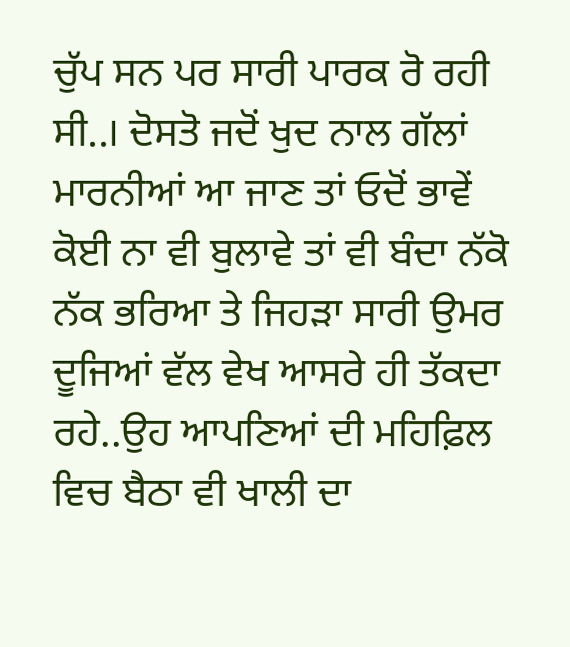ਚੁੱਪ ਸਨ ਪਰ ਸਾਰੀ ਪਾਰਕ ਰੋ ਰਹੀ ਸੀ..। ਦੋਸਤੋ ਜਦੋਂ ਖੁਦ ਨਾਲ ਗੱਲਾਂ ਮਾਰਨੀਆਂ ਆ ਜਾਣ ਤਾਂ ਓਦੋਂ ਭਾਵੇਂ ਕੋਈ ਨਾ ਵੀ ਬੁਲਾਵੇ ਤਾਂ ਵੀ ਬੰਦਾ ਨੱਕੋ ਨੱਕ ਭਰਿਆ ਤੇ ਜਿਹੜਾ ਸਾਰੀ ਉਮਰ ਦੂਜਿਆਂ ਵੱਲ ਵੇਖ ਆਸਰੇ ਹੀ ਤੱਕਦਾ ਰਹੇ..ਉਹ ਆਪਣਿਆਂ ਦੀ ਮਹਿਫ਼ਿਲ ਵਿਚ ਬੈਠਾ ਵੀ ਖਾਲੀ ਦਾ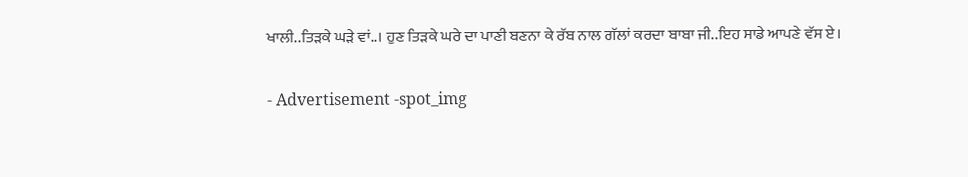ਖਾਲੀ..ਤਿੜਕੇ ਘੜੇ ਵਾਂ..। ਹੁਣ ਤਿੜਕੇ ਘਰੇ ਦਾ ਪਾਣੀ ਬਣਨਾ ਕੇ ਰੱਬ ਨਾਲ ਗੱਲਾਂ ਕਰਦਾ ਬਾਬਾ ਜੀ..ਇਹ ਸਾਡੇ ਆਪਣੇ ਵੱਸ ਏ।

- Advertisement -spot_img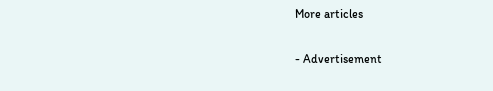More articles

- Advertisement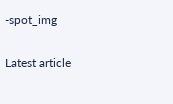-spot_img

Latest article